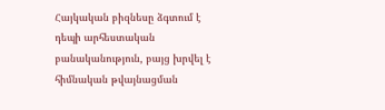Հայկական բիզնեսը ձգտում է դեպի արհեստական բանականություն, բայց խրվել է հիմնական թվայնացման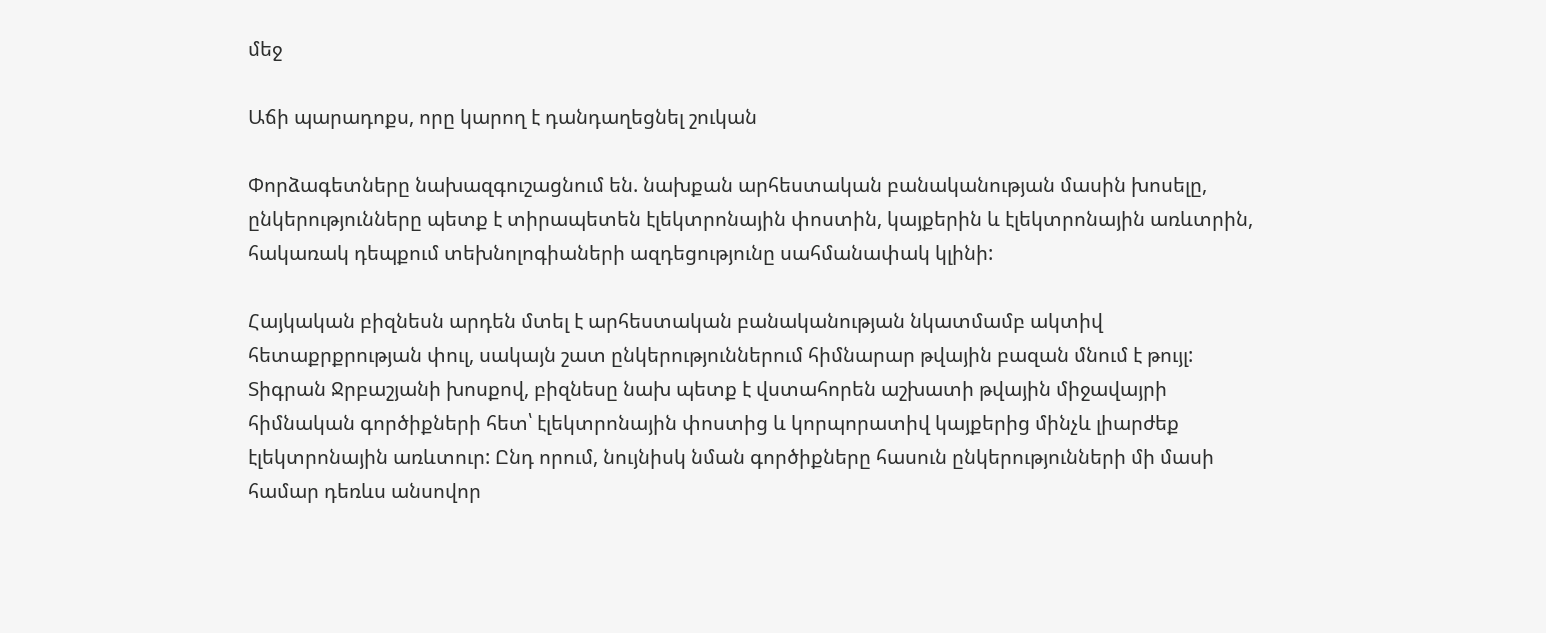մեջ

Աճի պարադոքս, որը կարող է դանդաղեցնել շուկան

Փորձագետները նախազգուշացնում են. նախքան արհեստական բանականության մասին խոսելը, ընկերությունները պետք է տիրապետեն էլեկտրոնային փոստին, կայքերին և էլեկտրոնային առևտրին, հակառակ դեպքում տեխնոլոգիաների ազդեցությունը սահմանափակ կլինի:

Հայկական բիզնեսն արդեն մտել է արհեստական բանականության նկատմամբ ակտիվ հետաքրքրության փուլ, սակայն շատ ընկերություններում հիմնարար թվային բազան մնում է թույլ: Տիգրան Ջրբաշյանի խոսքով, բիզնեսը նախ պետք է վստահորեն աշխատի թվային միջավայրի հիմնական գործիքների հետ՝ էլեկտրոնային փոստից և կորպորատիվ կայքերից մինչև լիարժեք էլեկտրոնային առևտուր: Ընդ որում, նույնիսկ նման գործիքները հասուն ընկերությունների մի մասի համար դեռևս անսովոր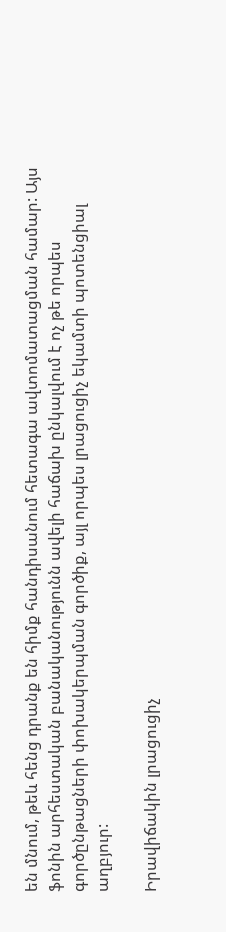են մնում, թեև հենց դրանք են հիմք հանդիսանում հետագա ավտոմատացման համար: Այս ֆոնին արհեստական բանականությունն ավելի հաճախ ընկալվում է ոչ թե որպես գործընթացների փոխակերպման գործիք, այլ որպես լրացուցիչ եկամտի պոտենցիալ աղբյուր:

Իրավիճակին լրացուցիչ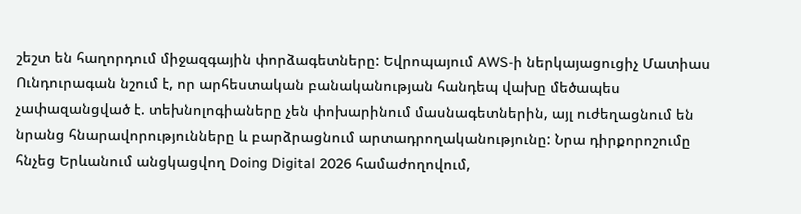շեշտ են հաղորդում միջազգային փորձագետները: Եվրոպայում AWS-ի ներկայացուցիչ Մատիաս Ունդուրագան նշում է, որ արհեստական բանականության հանդեպ վախը մեծապես չափազանցված է. տեխնոլոգիաները չեն փոխարինում մասնագետներին, այլ ուժեղացնում են նրանց հնարավորությունները և բարձրացնում արտադրողականությունը: Նրա դիրքորոշումը հնչեց Երևանում անցկացվող Doing Digital 2026 համաժողովում,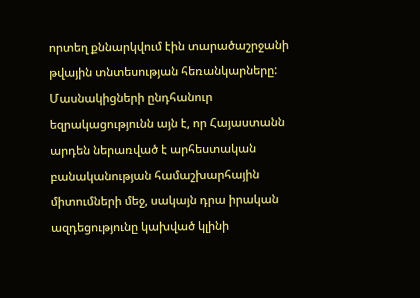որտեղ քննարկվում էին տարածաշրջանի թվային տնտեսության հեռանկարները: Մասնակիցների ընդհանուր եզրակացությունն այն է, որ Հայաստանն արդեն ներառված է արհեստական բանականության համաշխարհային միտումների մեջ, սակայն դրա իրական ազդեցությունը կախված կլինի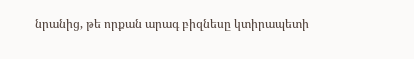նրանից, թե որքան արագ բիզնեսը կտիրապետի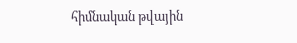հիմնական թվային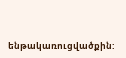ենթակառուցվածքին: